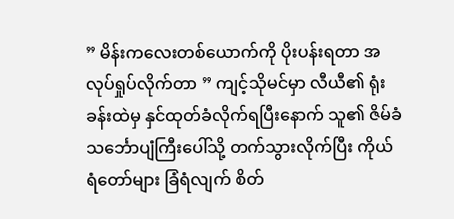” မိန်းကလေးတစ်ယောက်ကို ပိုးပန်းရတာ အလုပ်ရှုပ်လိုက်တာ ” ကျင့်သိုမင်မှာ လီယီ၏ ရုံးခန်းထဲမှ နှင်ထုတ်ခံလိုက်ရပြီးနောက် သူ၏ ဇိမ်ခံ သင်္ဘောပျံကြီးပေါ်သို့ တက်သွားလိုက်ပြီး ကိုယ်ရံတော်များ ခြံရံလျက် စိတ်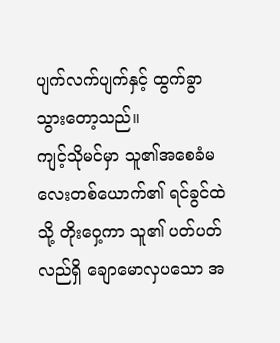ပျက်လက်ပျက်နှင့် ထွက်ခွာသွားတော့သည်။
ကျင့်သိုမင်မှာ သူ၏အစေခံမလေးတစ်ယောက်၏ ရင်ခွင်ထဲသို့ တိုးဝှေ့ကာ သူ၏ ပတ်ပတ်လည်ရှိ ချောမောလှပသော အ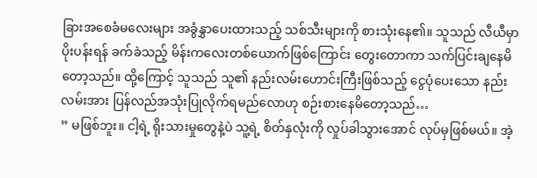ခြားအစေခံမလေးများ အခွံနွှာပေးထားသည့် သစ်သီးများကို စားသုံးနေ၏။ သူသည် လီယီမှာ ပိုးပန်းရန် ခက်ခဲသည့် မိန်းကလေးတစ်ယောက်ဖြစ်ကြောင်း တွေးတောကာ သက်ပြင်းချနေမိတော့သည်။ ထို့ကြောင့် သူသည် သူ၏ နည်းလမ်းဟောင်းကြီးဖြစ်သည့် ငွေပုံပေးသော နည်းလမ်းအား ပြန်လည်အသုံးပြုလိုက်ရမည်လောဟု စဉ်းစားနေမိတော့သည်…
” မဖြစ်ဘူး။ ငါ့ရဲ့ ရိုးသားမှုတွေနဲ့ပဲ သူ့ရဲ့ စိတ်နှလုံးကို လှုပ်ခါသွားအောင် လုပ်မှဖြစ်မယ်။ အဲ့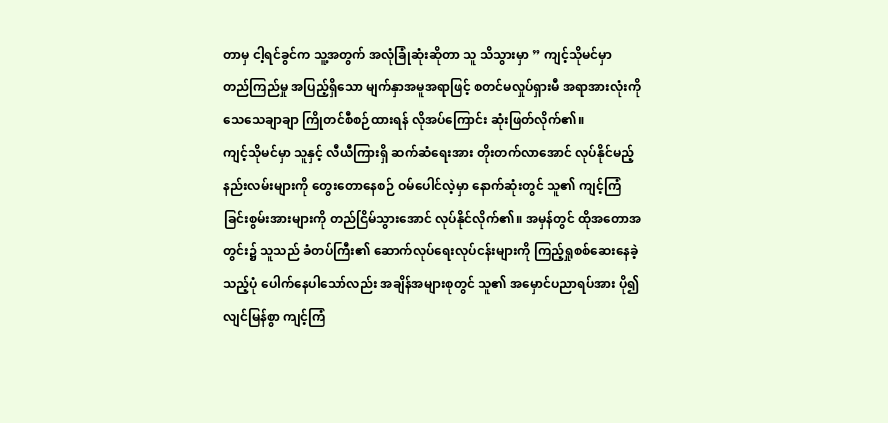တာမှ ငါ့ရင်ခွင်က သူ့အတွက် အလုံခြုံဆုံးဆိုတာ သူ သိသွားမှာ ” ကျင့်သိုမင်မှာ တည်ကြည်မှု အပြည့်ရှိသော မျက်နှာအမူအရာဖြင့် စတင်မလှုပ်ရှားမီ အရာအားလုံးကို သေသေချာချာ ကြိုတင်စီစဉ်ထားရန် လိုအပ်ကြောင်း ဆုံးဖြတ်လိုက်၏။
ကျင့်သိုမင်မှာ သူနှင့် လီယီကြားရှိ ဆက်ဆံရေးအား တိုးတက်လာအောင် လုပ်နိုင်မည့် နည်းလမ်းများကို တွေးတောနေစဉ် ဝမ်ပေါင်လဲ့မှာ နောက်ဆုံးတွင် သူ၏ ကျင့်ကြံခြင်းစွမ်းအားများကို တည်ငြိမ်သွားအောင် လုပ်နိုင်လိုက်၏။ အမှန်တွင် ထိုအတောအတွင်း၌ သူသည် ခံတပ်ကြီး၏ ဆောက်လုပ်ရေးလုပ်ငန်းများကို ကြည့်ရှုစစ်ဆေးနေခဲ့သည့်ပုံ ပေါက်နေပါသော်လည်း အချိန်အများစုတွင် သူ၏ အမှောင်ပညာရပ်အား ပို၍လျင်မြန်စွာ ကျင့်ကြံ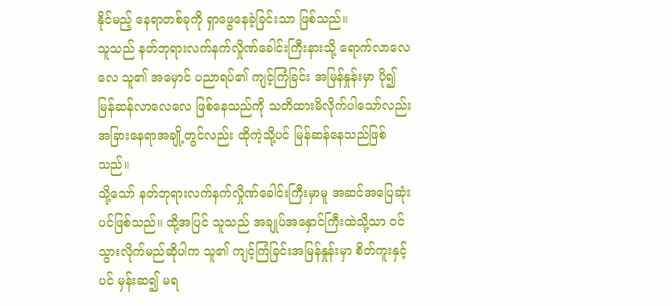နိုင်မည့် နေရာတစ်ခုကို ရှာဖွေနေခဲ့ခြင်းသာ ဖြစ်သည်။
သူသည် နတ်ဘုရားလက်နက်လှိုဏ်ခေါင်းကြီးနားသို့ ရောက်လာလေလေ သူ၏ အမှောင် ပညာရပ်၏ ကျင့်ကြံခြင်း အမြန်နှုန်းမှာ ပို၍ မြန်ဆန်လာလေလေ ဖြစ်နေသည်ကို သတိထားမိလိုက်ပါသော်လည်း အခြားနေရာအချို့တွင်လည်း ထိုကဲ့သို့ပင် မြန်ဆန်နေသည်ဖြစ်သည်။
သို့သော် နတ်ဘုရားလက်နက်လှိုဏ်ခေါင်းကြီးမှာမူ အဆင်အပြေဆုံးပင်ဖြစ်သည်။ ထို့အပြင် သူသည် အချုပ်အနှောင်ကြီးထဲသို့သာ ဝင်သွားလိုက်မည်ဆိုပါက သူ၏ ကျင့်ကြံခြင်းအမြန်နှုန်းမှာ စိတ်ကူးနှင့်ပင် မှန်းဆ၍ မရ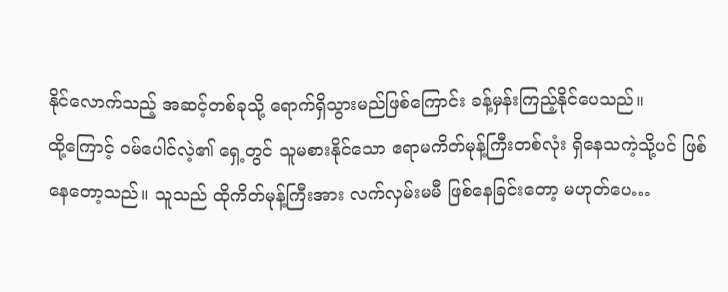နိုင်လောက်သည့် အဆင့်တစ်ခုသို့ ရောက်ရှိသွားမည်ဖြစ်ကြောင်း ခန့်မှန်းကြည့်နိုင်ပေသည်။
ထို့ကြောင့် ဝမ်ပေါင်လဲ့၏ ရှေ့တွင် သူမစားနိုင်သော ဧရာမကိတ်မုန့်ကြီးတစ်လုံး ရှိနေသကဲ့သို့ပင် ဖြစ်နေတော့သည်။ သူသည် ထိုကိတ်မုန့်ကြီးအား လက်လှမ်းမမီ ဖြစ်နေခြင်းတော့ မဟုတ်ပေ…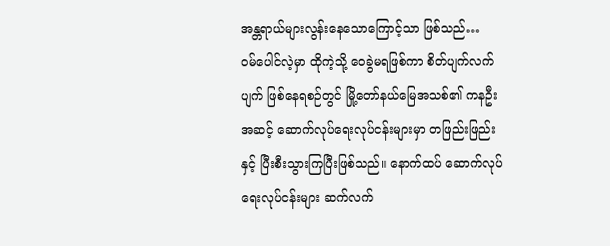အန္တရာယ်များလွန်းနေသောကြောင့်သာ ဖြစ်သည်…
ဝမ်ပေါင်လဲ့မှာ ထိုကဲ့သို့ ဝေခွဲမရဖြစ်ကာ စိတ်ပျက်လက်ပျက် ဖြစ်နေရစဉ်တွင် မြို့တော်နယ်မြေအသစ်၏ ကနဦးအဆင့် ဆောက်လုပ်ရေးလုပ်ငန်းများမှာ တဖြည်းဖြည်းနှင့် ပြီးစီးသွားကြပြီးဖြစ်သည်။ နောက်ထပ် ဆောက်လုပ်ရေးလုပ်ငန်းများ ဆက်လက်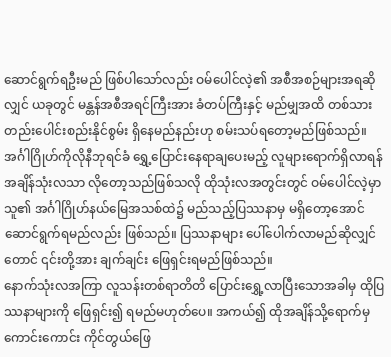ဆောင်ရွက်ရဦးမည် ဖြစ်ပါသော်လည်း ဝမ်ပေါင်လဲ့၏ အစီအစဉ်များအရဆိုလျှင် ယခုတွင် မန္တန်အစီအရင်ကြီးအား ခံတပ်ကြီးနှင့် မည်မျှအထိ တစ်သားတည်းပေါင်းစည်းနိုင်စွမ်း ရှိနေမည်နည်းဟု စမ်းသပ်ရတော့မည်ဖြစ်သည်။
အင်္ဂါဂြိုဟ်ကိုလိုနီဘုရင်ခံ ရွှေ့ပြောင်းနေရာချပေးမည့် လူများရောက်ရှိလာရန် အချိန်သုံးလသာ လိုတော့သည်ဖြစ်သလို ထိုသုံးလအတွင်းတွင် ဝမ်ပေါင်လဲ့မှာ သူ၏ အင်္ဂါဂြိုဟ်နယ်မြေအသစ်ထဲ၌ မည်သည့်ပြဿနာမှ မရှိတော့အောင် ဆောင်ရွက်ရမည်လည်း ဖြစ်သည်။ ပြဿနာများ ပေါ်ပေါက်လာမည်ဆိုလျှင်တောင် ၎င်းတို့အား ချက်ချင်း ဖြေရှင်းရမည်ဖြစ်သည်။
နောက်သုံးလအကြာ လူသန်းတစ်ရာတိတိ ပြောင်းရွှေ့လာပြီးသောအခါမှ ထိုပြဿနာများကို ဖြေရှင်း၍ ရမည်မဟုတ်ပေ။ အကယ်၍ ထိုအချိန်သို့ရောက်မှ ကောင်းကောင်း ကိုင်တွယ်ဖြေ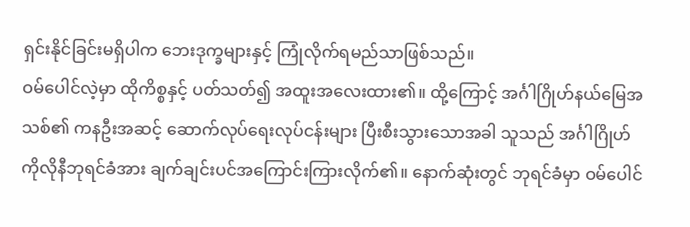ရှင်းနိုင်ခြင်းမရှိပါက ဘေးဒုက္ခများနှင့် ကြုံလိုက်ရမည်သာဖြစ်သည်။
ဝမ်ပေါင်လဲ့မှာ ထိုကိစ္စနှင့် ပတ်သတ်၍ အထူးအလေးထား၏။ ထို့ကြောင့် အင်္ဂါဂြိုဟ်နယ်မြေအသစ်၏ ကနဦးအဆင့် ဆောက်လုပ်ရေးလုပ်ငန်းများ ပြီးစီးသွားသောအခါ သူသည် အင်္ဂါဂြိုဟ်ကိုလိုနီဘုရင်ခံအား ချက်ချင်းပင်အကြောင်းကြားလိုက်၏။ နောက်ဆုံးတွင် ဘုရင်ခံမှာ ဝမ်ပေါင်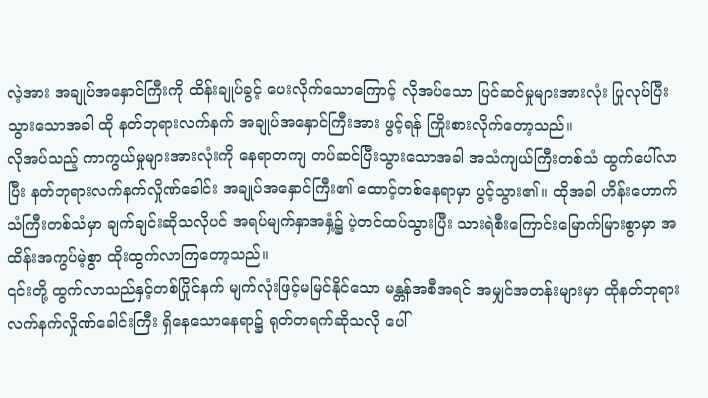လဲ့အား အချုပ်အနှောင်ကြီးကို ထိန်းချုပ်ခွင့် ပေးလိုက်သောကြောင့် လိုအပ်သော ပြင်ဆင်မှုများအားလုံး ပြုလုပ်ပြီးသွားသောအခါ ထို နတ်ဘုရားလက်နက် အချုပ်အနှောင်ကြီးအား ဖွင့်ရန် ကြိုးစားလိုက်တော့သည်။
လိုအပ်သည့် ကာကွယ်မှုများအားလုံးကို နေရာတကျ တပ်ဆင်ပြီးသွားသောအခါ အသံကျယ်ကြီးတစ်သံ ထွက်ပေါ်လာပြီး နတ်ဘုရားလက်နက်လှိုဏ်ခေါင်း အချုပ်အနှောင်ကြီး၏ ထောင့်တစ်နေရာမှာ ပွင့်သွား၏။ ထိုအခါ ဟိန်းဟောက်သံကြီးတစ်သံမှာ ချက်ချင်းဆိုသလိုပင် အရပ်မျက်နှာအနှံ့၌ ပဲ့တင်ထပ်သွားပြီး သားရဲစီးကြောင်းမြောက်မြားစွာမှာ အထိန်းအကွပ်မဲ့စွာ ထိုးထွက်လာကြတော့သည်။
၎င်းတို့ ထွက်လာသည်နှင့်တစ်ပြိုင်နက် မျက်လုံးဖြင့်မမြင်နိုင်သော မန္တန်အစီအရင် အမျှင်အတန်းများမှာ ထိုနတ်ဘုရားလက်နက်လှိုဏ်ခေါင်းကြီး ရှိနေသောနေရာ၌ ရုတ်တရက်ဆိုသလို ပေါ်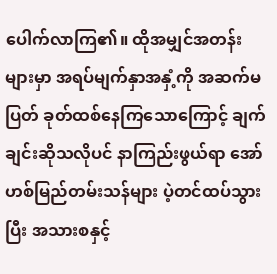ပေါက်လာကြ၏။ ထိုအမျှင်အတန်းများမှာ အရပ်မျက်နှာအနှံ့ကို အဆက်မပြတ် ခုတ်ထစ်နေကြသောကြောင့် ချက်ချင်းဆိုသလိုပင် နာကြည်းဖွယ်ရာ အော်ဟစ်မြည်တမ်းသန်များ ပဲ့တင်ထပ်သွားပြီး အသားစနှင့်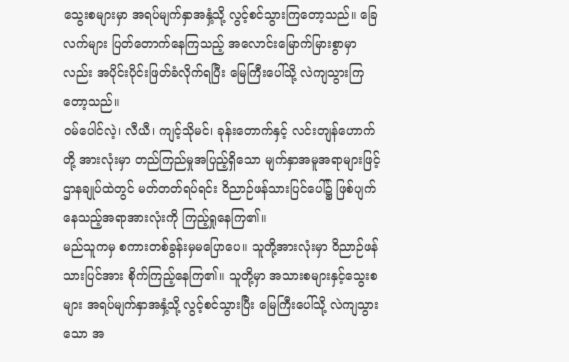သွေးစများမှာ အရပ်မျက်နှာအနှံ့သို့ လွင့်စင်သွားကြတော့သည်။ ခြေလက်များ ပြတ်တောက်နေကြသည့် အလောင်းမြောက်မြားစွာမှာလည်း အပိုင်းပိုင်းဖြတ်ခံလိုက်ရပြီး မြေကြီးပေါ်သို့ လဲကျသွားကြတော့သည်။
ဝမ်ပေါင်လဲ့၊ လီယီ၊ ကျင့်သိုမင်၊ ခုန်းတောက်နှင့် လင်းတျန်ဟောက်တို့ အားလုံးမှာ တည်ကြည်မှုအပြည့်ရှိသော မျက်နှာအမူအရာများဖြင့် ဌာနချုပ်ထဲတွင် မတ်တတ်ရပ်ရင်း ဝိညာဉ်ဖန်သားပြင်ပေါ်၌ ဖြစ်ပျက်နေသည့်အရာအားလုံးကို ကြည့်ရှုနေကြ၏။
မည်သူကမှ စကားတစ်ခွန်းမှမပြောပေ။ သူတို့အားလုံးမှာ ဝိညာဉ်ဖန်သားပြင်အား စိုက်ကြည့်နေကြ၏။ သူတို့မှာ အသားစများနှင့်သွေးစများ အရပ်မျက်နှာအနှံ့သို့ လွင့်စင်သွားပြီး မြေကြီးပေါ်သို့ လဲကျသွားသော အ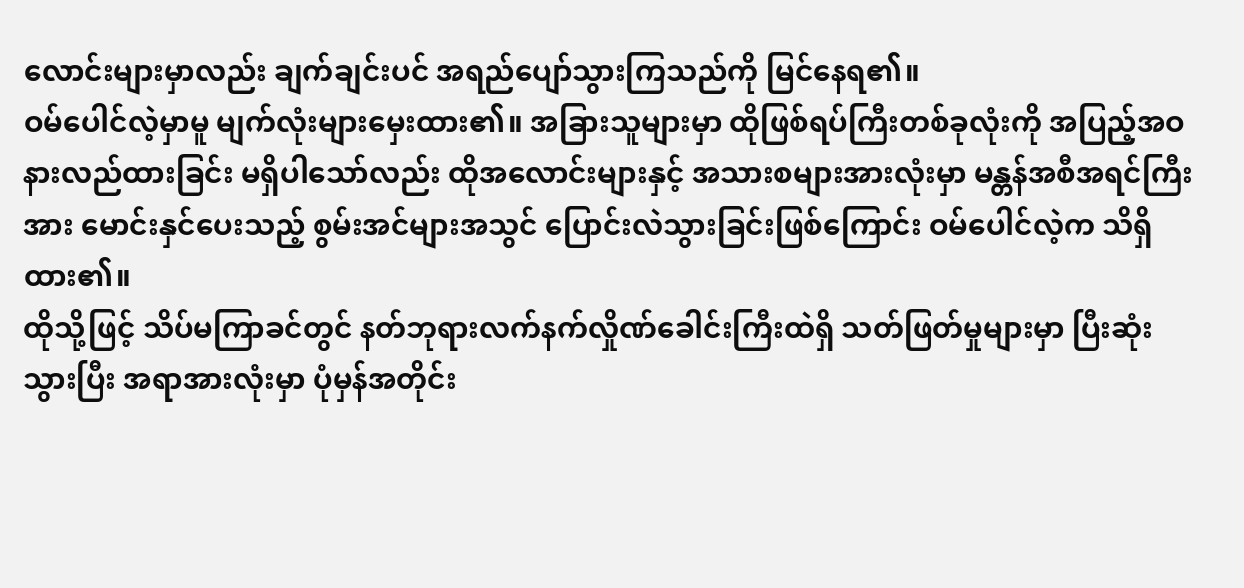လောင်းများမှာလည်း ချက်ချင်းပင် အရည်ပျော်သွားကြသည်ကို မြင်နေရ၏။
ဝမ်ပေါင်လဲ့မှာမူ မျက်လုံးများမှေးထား၏။ အခြားသူများမှာ ထိုဖြစ်ရပ်ကြီးတစ်ခုလုံးကို အပြည့်အဝ နားလည်ထားခြင်း မရှိပါသော်လည်း ထိုအလောင်းများနှင့် အသားစများအားလုံးမှာ မန္တန်အစီအရင်ကြီးအား မောင်းနှင်ပေးသည့် စွမ်းအင်များအသွင် ပြောင်းလဲသွားခြင်းဖြစ်ကြောင်း ဝမ်ပေါင်လဲ့က သိရှိထား၏။
ထိုသို့ဖြင့် သိပ်မကြာခင်တွင် နတ်ဘုရားလက်နက်လှိုဏ်ခေါင်းကြီးထဲရှိ သတ်ဖြတ်မှုများမှာ ပြီးဆုံးသွားပြီး အရာအားလုံးမှာ ပုံမှန်အတိုင်း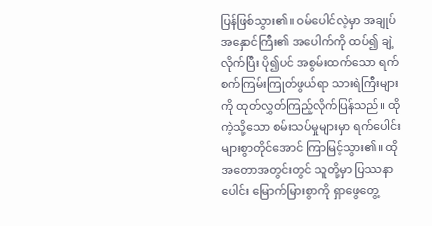ပြန်ဖြစ်သွား၏။ ဝမ်ပေါင်လဲ့မှာ အချုပ်အနှောင်ကြီး၏ အပေါက်ကို ထပ်၍ ချဲ့လိုက်ပြီး ပို၍ပင် အစွမ်းထက်သော ရက်စက်ကြမ်းကြုတ်ဖွယ်ရာ သားရဲကြီးများကို ထုတ်လွှတ်ကြည့်လိုက်ပြန်သည်။ ထိုကဲ့သို့သော စမ်းသပ်မှုများမှာ ရက်ပေါင်းများစွာတိုင်အောင် ကြာမြင့်သွား၏။ ထိုအတောအတွင်းတွင် သူတို့မှာ ပြဿနာပေါင်း မြောက်မြားစွာကို ရှာဖွေတွေ့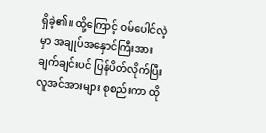ရှိခဲ့၏။ ထို့ကြောင့် ဝမ်ပေါင်လဲ့မှာ အချုပ်အနှောင်ကြီးအား ချက်ချင်းပင် ပြန်ပိတ်လိုက်ပြီး လူအင်အားများ စုစည်းကာ ထို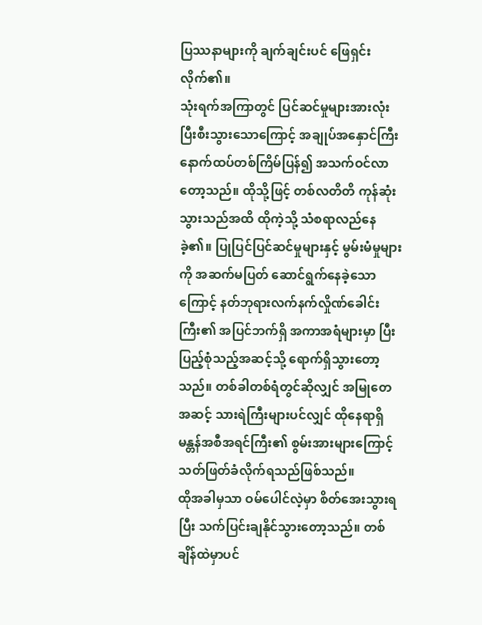ပြဿနာများကို ချက်ချင်းပင် ဖြေရှင်းလိုက်၏။
သုံးရက်အကြာတွင် ပြင်ဆင်မှုများအားလုံး ပြီးစီးသွားသောကြောင့် အချုပ်အနှောင်ကြီး နောက်ထပ်တစ်ကြိမ်ပြန်၍ အသက်ဝင်လာတော့သည်။ ထိုသို့ဖြင့် တစ်လတိတိ ကုန်ဆုံးသွားသည်အထိ ထိုကဲ့သို့ သံစရာလည်နေခဲ့၏။ ပြုပြင်ပြင်ဆင်မှုများနှင့် မွမ်းမံမှုများကို အဆက်မပြတ် ဆောင်ရွက်နေခဲ့သောကြောင့် နတ်ဘုရားလက်နက်လှိုဏ်ခေါင်းကြီး၏ အပြင်ဘက်ရှိ အကာအရံများမှာ ပြီးပြည့်စုံသည့်အဆင့်သို့ ရောက်ရှိသွားတော့သည်။ တစ်ခါတစ်ရံတွင်ဆိုလျှင် အမြုတေအဆင့် သားရဲကြီးများပင်လျှင် ထိုနေရာရှိ မန္တန်အစီအရင်ကြီး၏ စွမ်းအားများကြောင့် သတ်ဖြတ်ခံလိုက်ရသည်ဖြစ်သည်။
ထိုအခါမှသာ ဝမ်ပေါင်လဲ့မှာ စိတ်အေးသွားရပြီး သက်ပြင်းချနိုင်သွားတော့သည်။ တစ်ချိန်ထဲမှာပင်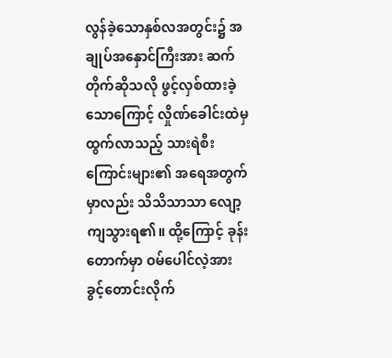လွန်ခဲ့သောနှစ်လအတွင်း၌ အချုပ်အနှောင်ကြီးအား ဆက်တိုက်ဆိုသလို ဖွင့်လှစ်ထားခဲ့သောကြောင့် လှိုဏ်ခေါင်းထဲမှ ထွက်လာသည့် သားရဲစီးကြောင်းများ၏ အရေအတွက်မှာလည်း သိသိသာသာ လျော့ကျသွားရ၏။ ထို့ကြောင့် ခုန်းတောက်မှာ ဝမ်ပေါင်လဲ့အား ခွင့်တောင်းလိုက်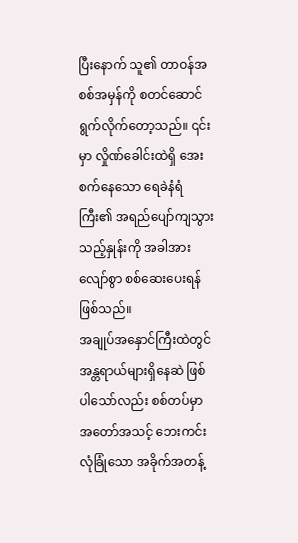ပြီးနောက် သူ၏ တာဝန်အစစ်အမှန်ကို စတင်ဆောင်ရွက်လိုက်တော့သည်။ ၎င်းမှာ လှိုဏ်ခေါင်းထဲရှိ အေးစက်နေသော ရေခဲနံရံကြီး၏ အရည်ပျော်ကျသွားသည့်နှုန်းကို အခါအားလျော်စွာ စစ်ဆေးပေးရန်ဖြစ်သည်။
အချုပ်အနှောင်ကြီးထဲတွင် အန္တရာယ်များရှိနေဆဲ ဖြစ်ပါသော်လည်း စစ်တပ်မှာ အတော်အသင့် ဘေးကင်းလုံခြုံသော အခိုက်အတန့်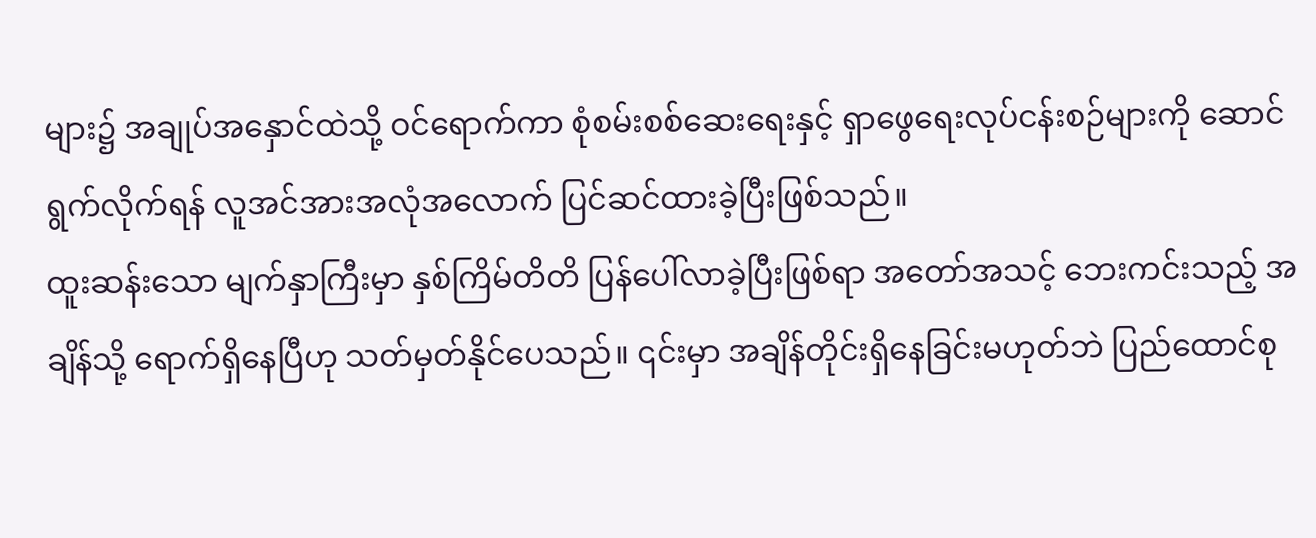များ၌ အချုပ်အနှောင်ထဲသို့ ဝင်ရောက်ကာ စုံစမ်းစစ်ဆေးရေးနှင့် ရှာဖွေရေးလုပ်ငန်းစဉ်များကို ဆောင်ရွက်လိုက်ရန် လူအင်အားအလုံအလောက် ပြင်ဆင်ထားခဲ့ပြီးဖြစ်သည်။
ထူးဆန်းသော မျက်နှာကြီးမှာ နှစ်ကြိမ်တိတိ ပြန်ပေါ်လာခဲ့ပြီးဖြစ်ရာ အတော်အသင့် ဘေးကင်းသည့် အချိန်သို့ ရောက်ရှိနေပြီဟု သတ်မှတ်နိုင်ပေသည်။ ၎င်းမှာ အချိန်တိုင်းရှိနေခြင်းမဟုတ်ဘဲ ပြည်ထောင်စု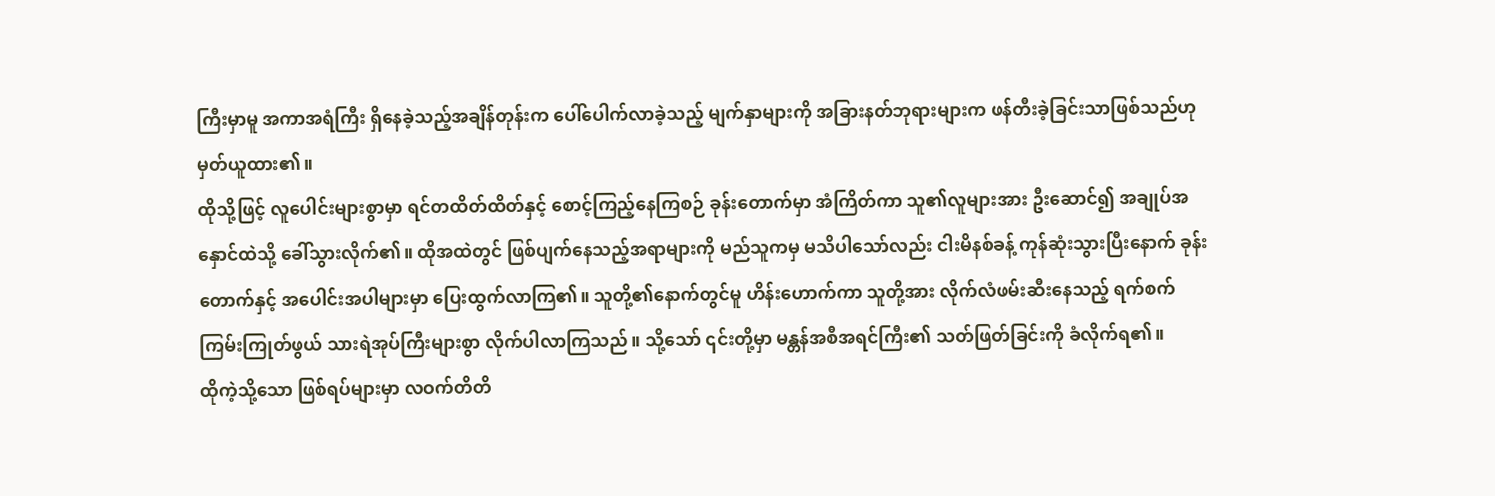ကြီးမှာမူ အကာအရံကြီး ရှိနေခဲ့သည့်အချိန်တုန်းက ပေါ်ပေါက်လာခဲ့သည့် မျက်နှာများကို အခြားနတ်ဘုရားများက ဖန်တီးခဲ့ခြင်းသာဖြစ်သည်ဟု မှတ်ယူထား၏။
ထိုသို့ဖြင့် လူပေါင်းများစွာမှာ ရင်တထိတ်ထိတ်နှင့် စောင့်ကြည့်နေကြစဉ် ခုန်းတောက်မှာ အံကြိတ်ကာ သူ၏လူများအား ဦးဆောင်၍ အချုပ်အနှောင်ထဲသို့ ခေါ်သွားလိုက်၏။ ထိုအထဲတွင် ဖြစ်ပျက်နေသည့်အရာများကို မည်သူကမှ မသိပါသော်လည်း ငါးမိနစ်ခန့် ကုန်ဆုံးသွားပြီးနောက် ခုန်းတောက်နှင့် အပေါင်းအပါများမှာ ပြေးထွက်လာကြ၏။ သူတို့၏နောက်တွင်မူ ဟိန်းဟောက်ကာ သူတို့အား လိုက်လံဖမ်းဆီးနေသည့် ရက်စက်ကြမ်းကြုတ်ဖွယ် သားရဲအုပ်ကြီးများစွာ လိုက်ပါလာကြသည်။ သို့သော် ၎င်းတို့မှာ မန္တန်အစီအရင်ကြီး၏ သတ်ဖြတ်ခြင်းကို ခံလိုက်ရ၏။
ထိုကဲ့သို့သော ဖြစ်ရပ်များမှာ လဝက်တိတိ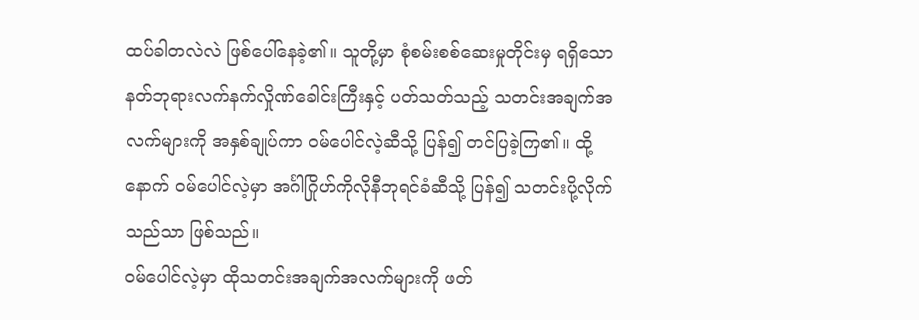ထပ်ခါတလဲလဲ ဖြစ်ပေါ်နေခဲ့၏။ သူတို့မှာ စုံစမ်းစစ်ဆေးမှုတိုင်းမှ ရရှိသော နတ်ဘုရားလက်နက်လှိုဏ်ခေါင်းကြီးနှင့် ပတ်သတ်သည့် သတင်းအချက်အလက်များကို အနှစ်ချုပ်ကာ ဝမ်ပေါင်လဲ့ဆီသို့ ပြန်၍ တင်ပြခဲ့ကြ၏။ ထို့နောက် ဝမ်ပေါင်လဲ့မှာ အင်္ဂါဂြိုဟ်ကိုလိုနီဘုရင်ခံဆီသို့ ပြန်၍ သတင်းပို့လိုက်သည်သာ ဖြစ်သည်။
ဝမ်ပေါင်လဲ့မှာ ထိုသတင်းအချက်အလက်များကို ဖတ်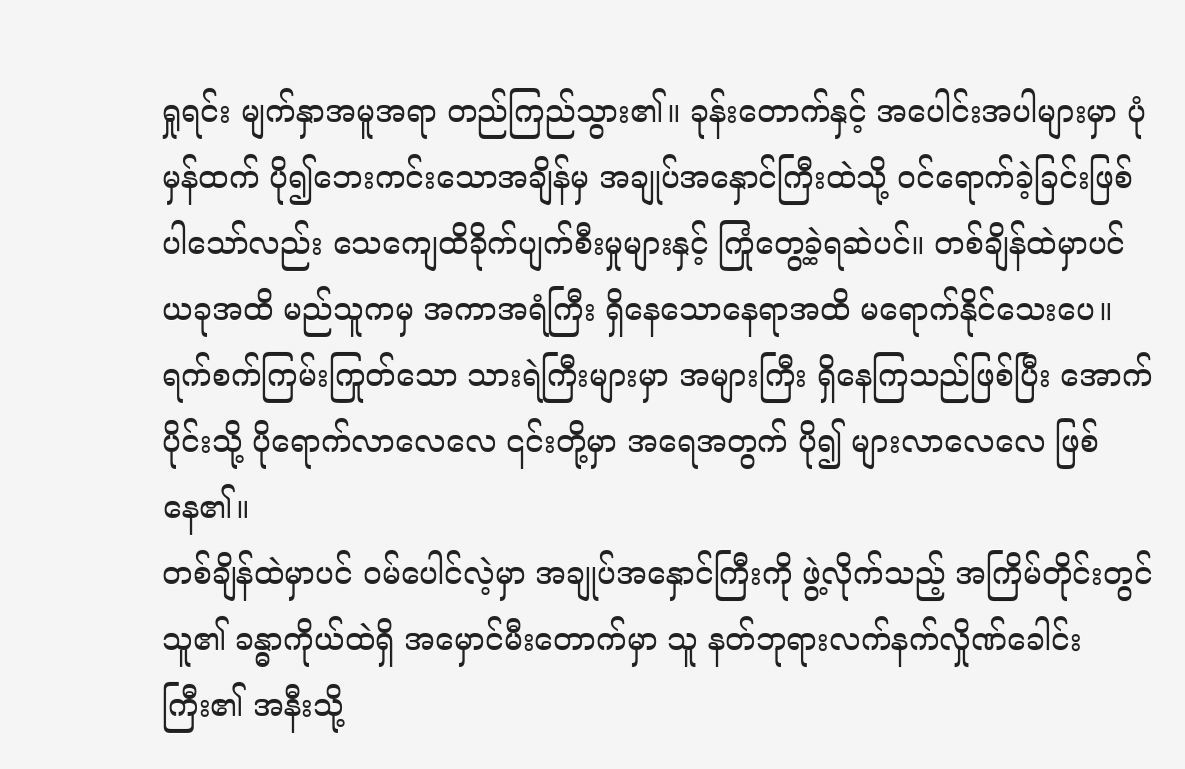ရှုရင်း မျက်နှာအမူအရာ တည်ကြည်သွား၏။ ခုန်းတောက်နှင့် အပေါင်းအပါများမှာ ပုံမှန်ထက် ပို၍ဘေးကင်းသောအချိန်မှ အချုပ်အနှောင်ကြီးထဲသို့ ဝင်ရောက်ခဲ့ခြင်းဖြစ်ပါသော်လည်း သေကျေထိခိုက်ပျက်စီးမှုများနှင့် ကြုံတွေ့ခဲ့ရဆဲပင်။ တစ်ချိန်ထဲမှာပင် ယခုအထိ မည်သူကမှ အကာအရံကြီး ရှိနေသောနေရာအထိ မရောက်နိုင်သေးပေ။ ရက်စက်ကြမ်းကြုတ်သော သားရဲကြီးများမှာ အများကြီး ရှိနေကြသည်ဖြစ်ပြီး အောက်ပိုင်းသို့ ပိုရောက်လာလေလေ ၎င်းတို့မှာ အရေအတွက် ပို၍ များလာလေလေ ဖြစ်နေ၏။
တစ်ချိန်ထဲမှာပင် ဝမ်ပေါင်လဲ့မှာ အချုပ်အနှောင်ကြီးကို ဖွဲ့လိုက်သည့် အကြိမ်တိုင်းတွင် သူ၏ ခန္ဓာကိုယ်ထဲရှိ အမှောင်မီးတောက်မှာ သူ နတ်ဘုရားလက်နက်လှိုဏ်ခေါင်းကြီး၏ အနီးသို့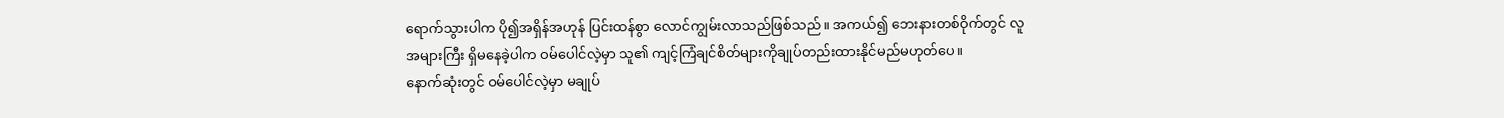ရောက်သွားပါက ပို၍အရှိန်အဟုန် ပြင်းထန်စွာ လောင်ကျွမ်းလာသည်ဖြစ်သည်။ အကယ်၍ ဘေးနားတစ်ဝိုက်တွင် လူအများကြီး ရှိမနေခဲ့ပါက ဝမ်ပေါင်လဲ့မှာ သူ၏ ကျင့်ကြံချင်စိတ်များကိုချုပ်တည်းထားနိုင်မည်မဟုတ်ပေ။
နောက်ဆုံးတွင် ဝမ်ပေါင်လဲ့မှာ မချုပ်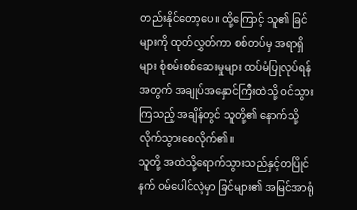တည်းနိုင်တော့ပေ။ ထို့ကြောင့် သူ၏ ခြင်များကို ထုတ်လွှတ်ကာ စစ်တပ်မှ အရာရှိများ စုံစမ်းစစ်ဆေးမှုများ ထပ်မံပြုလုပ်ရန်အတွက် အချုပ်အနှောင်ကြီးထဲသို့ ဝင်သွားကြသည့် အချိန်တွင် သူတို့၏ နောက်သို့ လိုက်သွားစေလိုက်၏။
သူတို့ အထဲသို့ရောက်သွားသည်နှင့်တပြိုင်နက် ဝမ်ပေါင်လဲ့မှာ ခြင်များ၏ အမြင်အာရုံ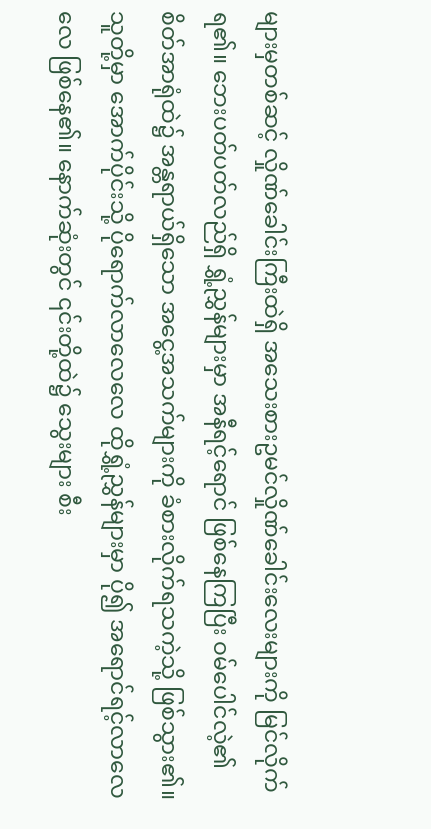များမှတစ်ဆင့် လှိုဏ်ခေါင်းကြီးထဲရှိ အသေးစားဥမင်လှိုဏ်ခေါင်းလေးများကို မြင်လိုက်ရ၏။ ဘေးပတ်ပတ်လည်ရှိ ရွှံ့ညွှန်များမှာ အနီရင့်ရောင် ဖြစ်နေကြပြီး ဝမ်ပေါင်လဲ့၏ စိတ်အာရုံထဲ၌ အန္တရာယ်ရှိသော အငွေ့အသက်များကို ခံစားလိုက်ရသကဲ့သို့ ဖြစ်သွား၏။ သူတို့မှာ အောက်ပိုင်းသို့ ပိုရောက်လာလေလေ ထိုရွှံ့ညွှန်များမှာ ပို၍ အရောင်ရင့်လာလေလေ ဖြစ်နေ၏။ နောက်ဆုံးတွင် ၎င်းတို့ထဲ၌ သွေးများ စီး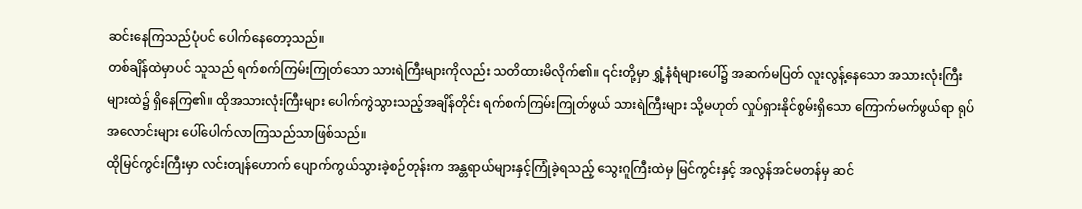ဆင်းနေကြသည်ပုံပင် ပေါက်နေတော့သည်။
တစ်ချိန်ထဲမှာပင် သူသည် ရက်စက်ကြမ်းကြုတ်သော သားရဲကြီးများကိုလည်း သတိထားမိလိုက်၏။ ၎င်းတို့မှာ ရွှံ့နံရံများပေါ်၌ အဆက်မပြတ် လူးလွန့်နေသော အသားလုံးကြီးများထဲ၌ ရှိနေကြ၏။ ထိုအသားလုံးကြီးများ ပေါက်ကွဲသွားသည့်အချိန်တိုင်း ရက်စက်ကြမ်းကြုတ်ဖွယ် သားရဲကြီးများ သို့မဟုတ် လှုပ်ရှားနိုင်စွမ်းရှိသော ကြောက်မက်ဖွယ်ရာ ရုပ်အလောင်းများ ပေါ်ပေါက်လာကြသည်သာဖြစ်သည်။
ထိုမြင်ကွင်းကြီးမှာ လင်းတျန်ဟောက် ပျောက်ကွယ်သွားခဲ့စဉ်တုန်းက အန္တရာယ်များနှင့်ကြုံခဲ့ရသည့် သွေးဂူကြီးထဲမှ မြင်ကွင်းနှင့် အလွန်အင်မတန်မှ ဆင်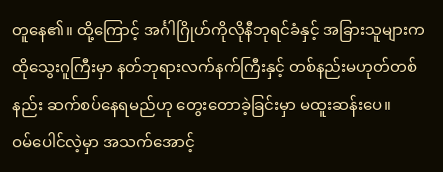တူနေ၏။ ထို့ကြောင့် အင်္ဂါဂြိုဟ်ကိုလိုနီဘုရင်ခံနှင့် အခြားသူများက ထိုသွေးဂူကြီးမှာ နတ်ဘုရားလက်နက်ကြီးနှင့် တစ်နည်းမဟုတ်တစ်နည်း ဆက်စပ်နေရမည်ဟု တွေးတောခဲ့ခြင်းမှာ မထူးဆန်းပေ။
ဝမ်ပေါင်လဲ့မှာ အသက်အောင့်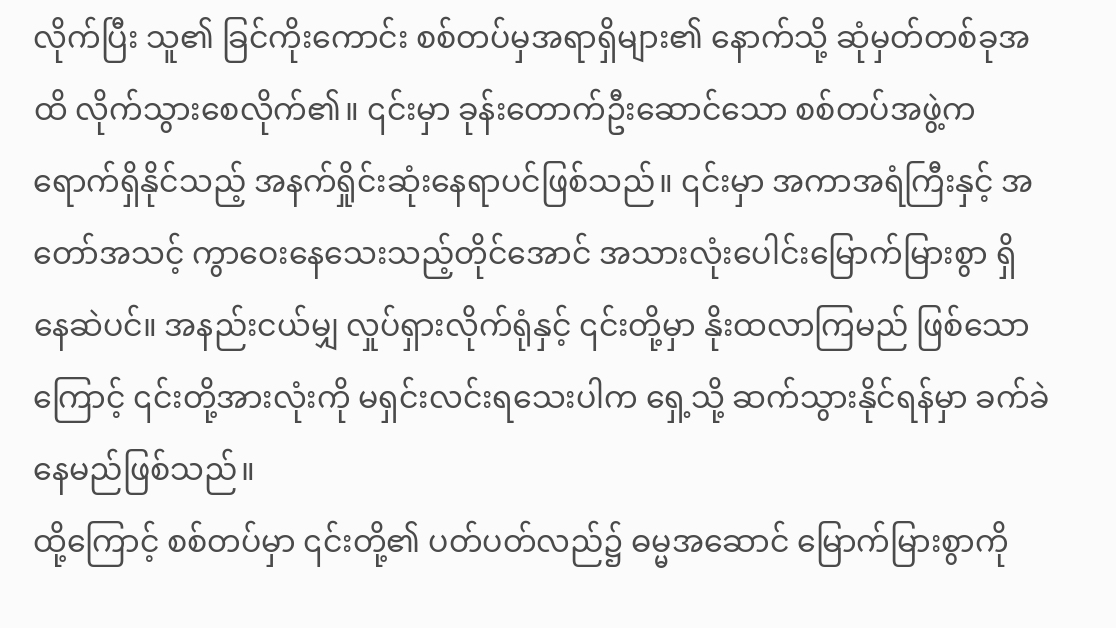လိုက်ပြီး သူ၏ ခြင်ကိုးကောင်း စစ်တပ်မှအရာရှိများ၏ နောက်သို့ ဆုံမှတ်တစ်ခုအထိ လိုက်သွားစေလိုက်၏။ ၎င်းမှာ ခုန်းတောက်ဦးဆောင်သော စစ်တပ်အဖွဲ့က ရောက်ရှိနိုင်သည့် အနက်ရှိုင်းဆုံးနေရာပင်ဖြစ်သည်။ ၎င်းမှာ အကာအရံကြီးနှင့် အတော်အသင့် ကွာဝေးနေသေးသည့်တိုင်အောင် အသားလုံးပေါင်းမြောက်မြားစွာ ရှိနေဆဲပင်။ အနည်းငယ်မျှ လှုပ်ရှားလိုက်ရုံနှင့် ၎င်းတို့မှာ နိုးထလာကြမည် ဖြစ်သောကြောင့် ၎င်းတို့အားလုံးကို မရှင်းလင်းရသေးပါက ရှေ့သို့ ဆက်သွားနိုင်ရန်မှာ ခက်ခဲနေမည်ဖြစ်သည်။
ထို့ကြောင့် စစ်တပ်မှာ ၎င်းတို့၏ ပတ်ပတ်လည်၌ ဓမ္မအဆောင် မြောက်မြားစွာကို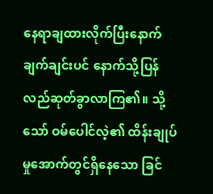နေရာချထားလိုက်ပြီးနောက် ချက်ချင်းပင် နောက်သို့ပြန်လည်ဆုတ်ခွာလာကြ၏။ သို့သော် ဝမ်ပေါင်လဲ့၏ ထိန်းချုပ်မှုအောက်တွင်ရှိနေသော ခြင်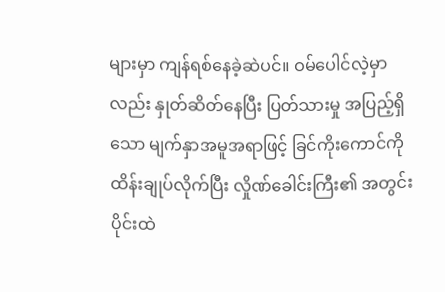များမှာ ကျန်ရစ်နေခဲ့ဆဲပင်။ ဝမ်ပေါင်လဲ့မှာလည်း နှုတ်ဆိတ်နေပြီး ပြတ်သားမှု အပြည့်ရှိသော မျက်နှာအမူအရာဖြင့် ခြင်ကိုးကောင်ကို ထိန်းချုပ်လိုက်ပြီး လှိုဏ်ခေါင်းကြီး၏ အတွင်းပိုင်းထဲ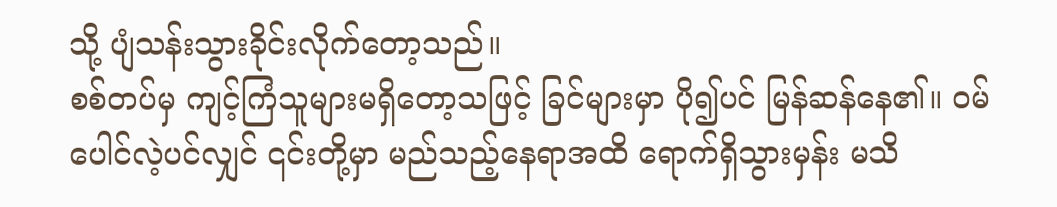သို့ ပျံသန်းသွားခိုင်းလိုက်တော့သည်။
စစ်တပ်မှ ကျင့်ကြံသူများမရှိတော့သဖြင့် ခြင်များမှာ ပို၍ပင် မြန်ဆန်နေ၏။ ဝမ်ပေါင်လဲ့ပင်လျှင် ၎င်းတို့မှာ မည်သည့်နေရာအထိ ရောက်ရှိသွားမှန်း မသိ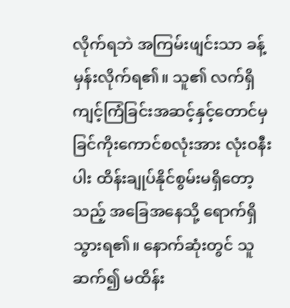လိုက်ရဘဲ အကြမ်းဖျင်းသာ ခန့်မှန်းလိုက်ရ၏။ သူ၏ လက်ရှိကျင့်ကြံခြင်းအဆင့်နှင့်တောင်မှ ခြင်ကိုးကောင်စလုံးအား လုံးဝနီးပါး ထိန်းချုပ်နိုင်စွမ်းမရှိတော့သည့် အခြေအနေသို့ ရောက်ရှိသွားရ၏။ နောက်ဆုံးတွင် သူ ဆက်၍ မထိန်း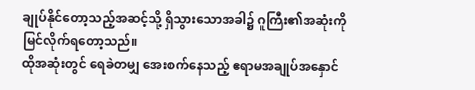ချုပ်နိုင်တော့သည့်အဆင့်သို့ ရှိသွားသောအခါ၌ ဂူကြီး၏အဆုံးကို မြင်လိုက်ရတော့သည်။
ထိုအဆုံးတွင် ရေခဲတမျှ အေးစက်နေသည့် ဧရာမအချုပ်အနှောင်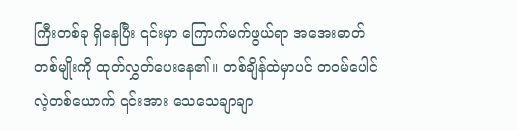ကြီးတစ်ခု ရှိနေပြီး ၎င်းမှာ ကြောက်မက်ဖွယ်ရာ အအေးဓာတ်တစ်မျိုးကို ထုတ်လွှတ်ပေးနေ၏။ တစ်ချိန်ထဲမှာပင် တဝမ်ပေါင်လဲ့တစ်ယောက် ၎င်းအား သေသေချာချာ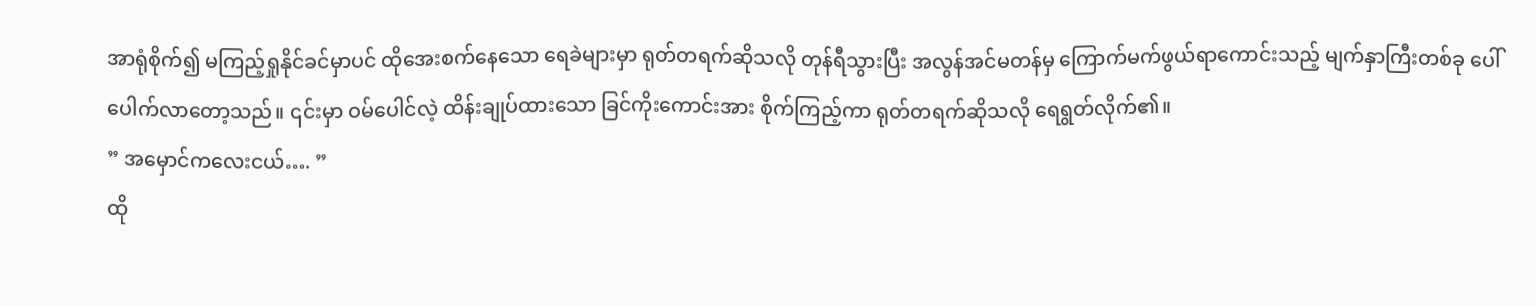အာရုံစိုက်၍ မကြည့်ရှုနိုင်ခင်မှာပင် ထိုအေးစက်နေသော ရေခဲများမှာ ရုတ်တရက်ဆိုသလို တုန်ရီသွားပြီး အလွန်အင်မတန်မှ ကြောက်မက်ဖွယ်ရာကောင်းသည့် မျက်နှာကြီးတစ်ခု ပေါ်ပေါက်လာတော့သည်။ ၎င်းမှာ ဝမ်ပေါင်လဲ့ ထိန်းချုပ်ထားသော ခြင်ကိုးကောင်းအား စိုက်ကြည့်ကာ ရုတ်တရက်ဆိုသလို ရေရွတ်လိုက်၏။
” အမှောင်ကလေးငယ်…. ”
ထို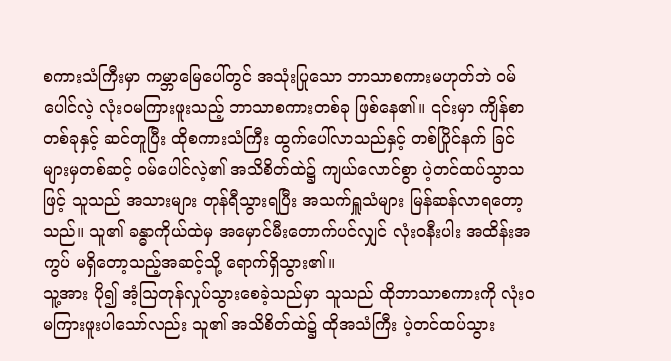စကားသံကြီးမှာ ကမ္ဘာမြေပေါ်တွင် အသုံးပြုသော ဘာသာစကားမဟုတ်ဘဲ ဝမ်ပေါင်လဲ့ လုံးဝမကြားဖူးသည့် ဘာသာစကားတစ်ခု ဖြစ်နေ၏။ ၎င်းမှာ ကျိန်စာတစ်ခုနှင့် ဆင်တူပြီး ထိုစကားသံကြီး ထွက်ပေါ်လာသည်နှင့် တစ်ပြိုင်နက် ခြင်များမှတစ်ဆင့် ဝမ်ပေါင်လဲ့၏ အသိစိတ်ထဲ၌ ကျယ်လောင်စွာ ပဲ့တင်ထပ်သွာသဖြင့် သူသည် အသားများ တုန်ရီသွားရပြီး အသက်ရှူသံများ မြန်ဆန်လာရတော့သည်။ သူ၏ ခန္ဓာကိုယ်ထဲမှ အမှောင်မီးတောက်ပင်လျှင် လုံးဝနီးပါး အထိန်းအကွပ် မရှိတော့သည့်အဆင့်သို့ ရောက်ရှိသွား၏။
သူ့အား ပို၍ အံ့ဩတုန်လှုပ်သွားစေခဲ့သည်မှာ သူသည် ထိုဘာသာစကားကို လုံးဝမကြားဖူးပါသော်လည်း သူ၏ အသိစိတ်ထဲ၌ ထိုအသံကြီး ပဲ့တင်ထပ်သွား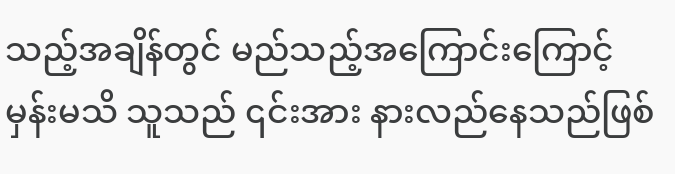သည့်အချိန်တွင် မည်သည့်အကြောင်းကြောင့်မှန်းမသိ သူသည် ၎င်းအား နားလည်နေသည်ဖြစ်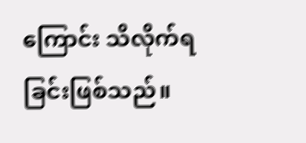ကြောင်း သိလိုက်ရခြင်းဖြစ်သည်။